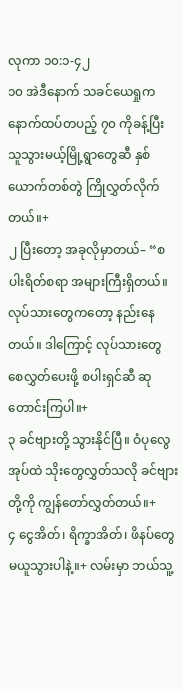လုကာ ၁၀:၁-၄၂
၁၀ အဲဒီနောက် သခင်ယေရှုက နောက်ထပ်တပည့် ၇၀ ကိုခန့်ပြီး သူသွားမယ့်မြို့ရွာတွေဆီ နှစ်ယောက်တစ်တွဲ ကြိုလွှတ်လိုက်တယ်။+
၂ ပြီးတော့ အခုလိုမှာတယ်– “စပါးရိတ်စရာ အများကြီးရှိတယ်။ လုပ်သားတွေကတော့ နည်းနေတယ်။ ဒါကြောင့် လုပ်သားတွေ စေလွှတ်ပေးဖို့ စပါးရှင်ဆီ ဆုတောင်းကြပါ။+
၃ ခင်ဗျားတို့ သွားနိုင်ပြီ။ ဝံပုလွေအုပ်ထဲ သိုးတွေလွှတ်သလို ခင်ဗျားတို့ကို ကျွန်တော်လွှတ်တယ်။+
၄ ငွေအိတ်၊ ရိက္ခာအိတ်၊ ဖိနပ်တွေ မယူသွားပါနဲ့။+ လမ်းမှာ ဘယ်သူ့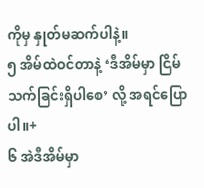ကိုမှ နှုတ်မဆက်ပါနဲ့။
၅ အိမ်ထဲဝင်တာနဲ့ ‘ဒီအိမ်မှာ ငြိမ်သက်ခြင်းရှိပါစေ’ လို့ အရင်ပြောပါ။+
၆ အဲဒီအိမ်မှာ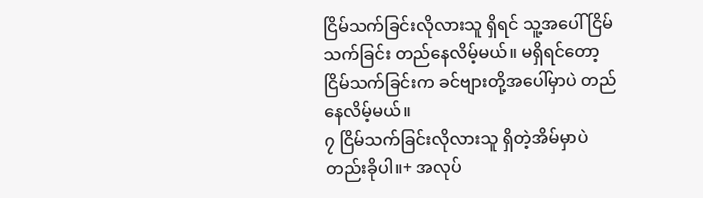ငြိမ်သက်ခြင်းလိုလားသူ ရှိရင် သူ့အပေါ် ငြိမ်သက်ခြင်း တည်နေလိမ့်မယ်။ မရှိရင်တော့ ငြိမ်သက်ခြင်းက ခင်ဗျားတို့အပေါ်မှာပဲ တည်နေလိမ့်မယ်။
၇ ငြိမ်သက်ခြင်းလိုလားသူ ရှိတဲ့အိမ်မှာပဲ တည်းခိုပါ။+ အလုပ်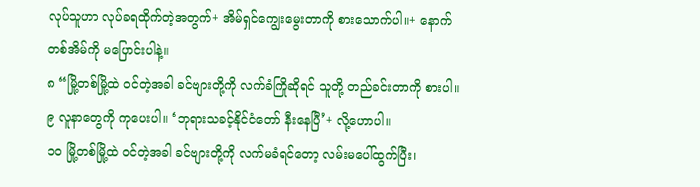လုပ်သူဟာ လုပ်ခရထိုက်တဲ့အတွက်+ အိမ်ရှင်ကျွေးမွေးတာကို စားသောက်ပါ။+ နောက်တစ်အိမ်ကို မပြောင်းပါနဲ့။
၈ “မြို့တစ်မြို့ထဲ ဝင်တဲ့အခါ ခင်ဗျားတို့ကို လက်ခံကြိုဆိုရင် သူတို့ တည်ခင်းတာကို စားပါ။
၉ လူနာတွေကို ကုပေးပါ။ ‘ဘုရားသခင့်နိုင်ငံတော် နီးနေပြီ’+ လို့ဟောပါ။
၁၀ မြို့တစ်မြို့ထဲ ဝင်တဲ့အခါ ခင်ဗျားတို့ကို လက်မခံရင်တော့ လမ်းမပေါ်ထွက်ပြီး၊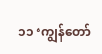၁၁ ‘ကျွန်တော်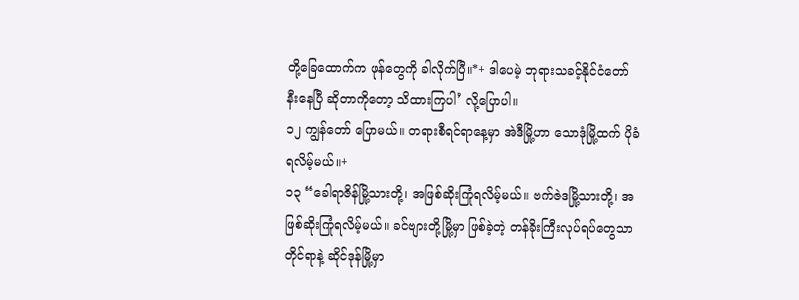တို့ခြေထောက်က ဖုန်တွေကို ခါလိုက်ပြီ။*+ ဒါပေမဲ့ ဘုရားသခင့်နိုင်ငံတော် နီးနေပြီ ဆိုတာကိုတော့ သိထားကြပါ’ လို့ပြောပါ။
၁၂ ကျွန်တော် ပြောမယ်။ တရားစီရင်ရာနေ့မှာ အဲဒီမြို့ဟာ သောဒုံမြို့ထက် ပိုခံရလိမ့်မယ်။+
၁၃ “ခေါရာဇိန်မြို့သားတို့၊ အဖြစ်ဆိုးကြုံရလိမ့်မယ်။ ဗက်ဇဲဒမြို့သားတို့၊ အဖြစ်ဆိုးကြုံရလိမ့်မယ်။ ခင်ဗျားတို့မြို့မှာ ဖြစ်ခဲ့တဲ့ တန်ခိုးကြီးလုပ်ရပ်တွေသာ တိုင်ရာနဲ့ ဆိုင်ဒုန်မြို့မှာ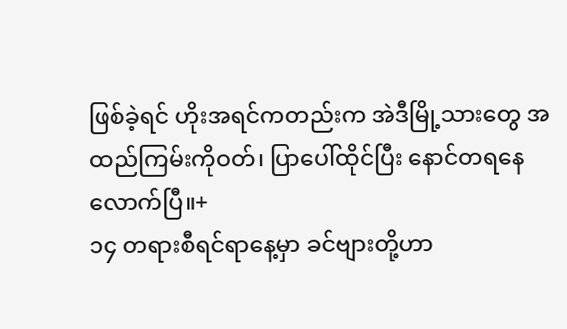ဖြစ်ခဲ့ရင် ဟိုးအရင်ကတည်းက အဲဒီမြို့သားတွေ အထည်ကြမ်းကိုဝတ်၊ ပြာပေါ်ထိုင်ပြီး နောင်တရနေလောက်ပြီ။+
၁၄ တရားစီရင်ရာနေ့မှာ ခင်ဗျားတို့ဟာ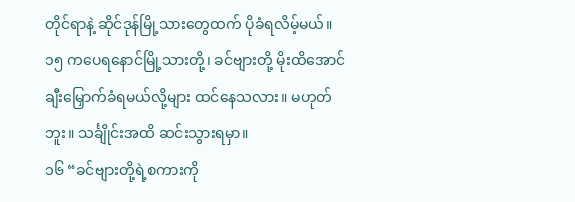တိုင်ရာနဲ့ ဆိုင်ဒုန်မြို့သားတွေထက် ပိုခံရလိမ့်မယ်။
၁၅ ကပေရနောင်မြို့သားတို့၊ ခင်ဗျားတို့ မိုးထိအောင် ချီးမြှောက်ခံရမယ်လို့များ ထင်နေသလား။ မဟုတ်ဘူး။ သင်္ချိုင်းအထိ ဆင်းသွားရမှာ။
၁၆ “ခင်ဗျားတို့ရဲ့စကားကို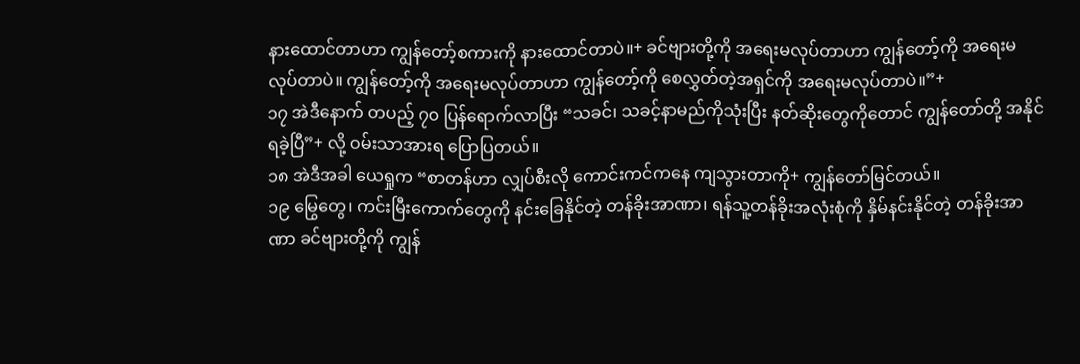နားထောင်တာဟာ ကျွန်တော့်စကားကို နားထောင်တာပဲ။+ ခင်ဗျားတို့ကို အရေးမလုပ်တာဟာ ကျွန်တော့်ကို အရေးမလုပ်တာပဲ။ ကျွန်တော့်ကို အရေးမလုပ်တာဟာ ကျွန်တော့်ကို စေလွှတ်တဲ့အရှင်ကို အရေးမလုပ်တာပဲ။”+
၁၇ အဲဒီနောက် တပည့် ၇၀ ပြန်ရောက်လာပြီး “သခင်၊ သခင့်နာမည်ကိုသုံးပြီး နတ်ဆိုးတွေကိုတောင် ကျွန်တော်တို့ အနိုင်ရခဲ့ပြီ”+ လို့ ဝမ်းသာအားရ ပြောပြတယ်။
၁၈ အဲဒီအခါ ယေရှုက “စာတန်ဟာ လျှပ်စီးလို ကောင်းကင်ကနေ ကျသွားတာကို+ ကျွန်တော်မြင်တယ်။
၁၉ မြွေတွေ၊ ကင်းမြီးကောက်တွေကို နင်းခြေနိုင်တဲ့ တန်ခိုးအာဏာ၊ ရန်သူ့တန်ခိုးအလုံးစုံကို နှိမ်နင်းနိုင်တဲ့ တန်ခိုးအာဏာ ခင်ဗျားတို့ကို ကျွန်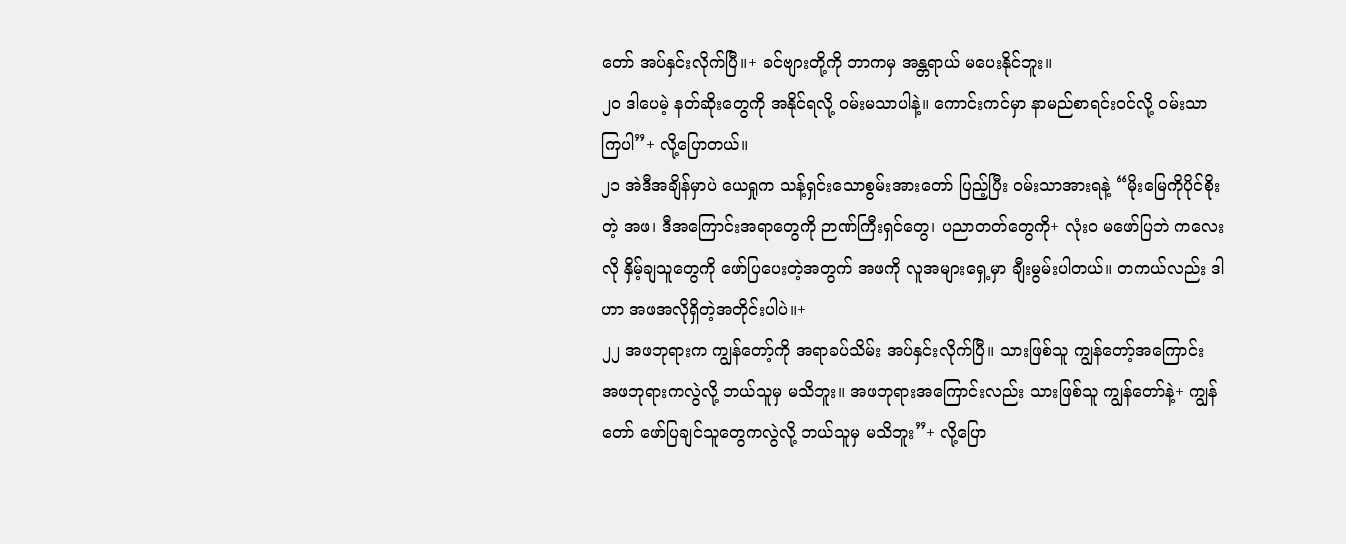တော် အပ်နှင်းလိုက်ပြီ။+ ခင်ဗျားတို့ကို ဘာကမှ အန္တရာယ် မပေးနိုင်ဘူး။
၂၀ ဒါပေမဲ့ နတ်ဆိုးတွေကို အနိုင်ရလို့ ဝမ်းမသာပါနဲ့။ ကောင်းကင်မှာ နာမည်စာရင်းဝင်လို့ ဝမ်းသာကြပါ”+ လို့ပြောတယ်။
၂၁ အဲဒီအချိန်မှာပဲ ယေရှုက သန့်ရှင်းသောစွမ်းအားတော် ပြည့်ပြီး ဝမ်းသာအားရနဲ့ “မိုးမြေကိုပိုင်စိုးတဲ့ အဖ၊ ဒီအကြောင်းအရာတွေကို ဉာဏ်ကြီးရှင်တွေ၊ ပညာတတ်တွေကို+ လုံးဝ မဖော်ပြဘဲ ကလေးလို နှိမ့်ချသူတွေကို ဖော်ပြပေးတဲ့အတွက် အဖကို လူအများရှေ့မှာ ချီးမွမ်းပါတယ်။ တကယ်လည်း ဒါဟာ အဖအလိုရှိတဲ့အတိုင်းပါပဲ။+
၂၂ အဖဘုရားက ကျွန်တော့်ကို အရာခပ်သိမ်း အပ်နှင်းလိုက်ပြီ။ သားဖြစ်သူ ကျွန်တော့်အကြောင်း အဖဘုရားကလွဲလို့ ဘယ်သူမှ မသိဘူး။ အဖဘုရားအကြောင်းလည်း သားဖြစ်သူ ကျွန်တော်နဲ့+ ကျွန်တော် ဖော်ပြချင်သူတွေကလွဲလို့ ဘယ်သူမှ မသိဘူး”+ လို့ပြော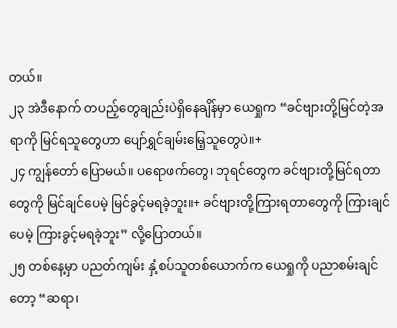တယ်။
၂၃ အဲဒီနောက် တပည့်တွေချည်းပဲရှိနေချိန်မှာ ယေရှုက “ခင်ဗျားတို့မြင်တဲ့အရာကို မြင်ရသူတွေဟာ ပျော်ရွှင်ချမ်းမြေ့သူတွေပဲ။+
၂၄ ကျွန်တော် ပြောမယ်။ ပရောဖက်တွေ၊ ဘုရင်တွေက ခင်ဗျားတို့မြင်ရတာတွေကို မြင်ချင်ပေမဲ့ မြင်ခွင့်မရခဲ့ဘူး။+ ခင်ဗျားတို့ကြားရတာတွေကို ကြားချင်ပေမဲ့ ကြားခွင့်မရခဲ့ဘူး” လို့ပြောတယ်။
၂၅ တစ်နေ့မှာ ပညတ်ကျမ်း နှံ့စပ်သူတစ်ယောက်က ယေရှုကို ပညာစမ်းချင်တော့ “ဆရာ၊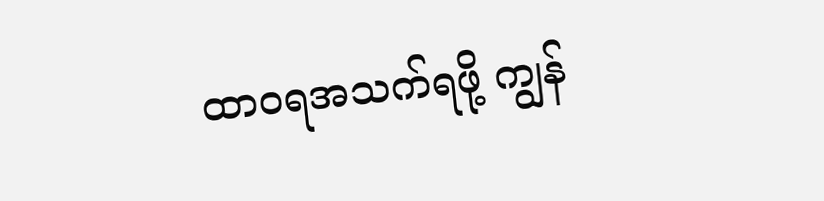ထာဝရအသက်ရဖို့ ကျွန်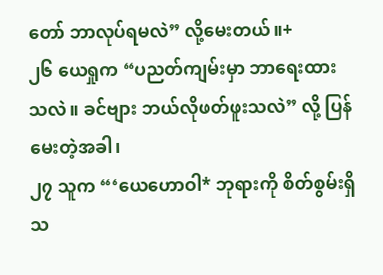တော် ဘာလုပ်ရမလဲ” လို့မေးတယ်။+
၂၆ ယေရှုက “ပညတ်ကျမ်းမှာ ဘာရေးထားသလဲ။ ခင်ဗျား ဘယ်လိုဖတ်ဖူးသလဲ” လို့ ပြန်မေးတဲ့အခါ၊
၂၇ သူက “‘ယေဟောဝါ* ဘုရားကို စိတ်စွမ်းရှိသ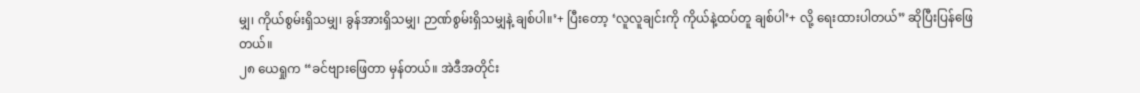မျှ၊ ကိုယ်စွမ်းရှိသမျှ၊ ခွန်အားရှိသမျှ၊ ဉာဏ်စွမ်းရှိသမျှနဲ့ ချစ်ပါ။’+ ပြီးတော့ ‘လူလူချင်းကို ကိုယ်နဲ့ထပ်တူ ချစ်ပါ’+ လို့ ရေးထားပါတယ်” ဆိုပြီးပြန်ဖြေတယ်။
၂၈ ယေရှုက “ခင်ဗျားဖြေတာ မှန်တယ်။ အဲဒီအတိုင်း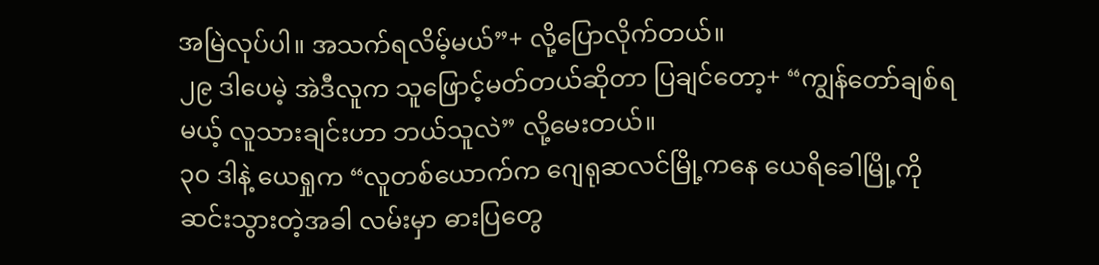အမြဲလုပ်ပါ။ အသက်ရလိမ့်မယ်”+ လို့ပြောလိုက်တယ်။
၂၉ ဒါပေမဲ့ အဲဒီလူက သူဖြောင့်မတ်တယ်ဆိုတာ ပြချင်တော့+ “ကျွန်တော်ချစ်ရမယ့် လူသားချင်းဟာ ဘယ်သူလဲ” လို့မေးတယ်။
၃၀ ဒါနဲ့ ယေရှုက “လူတစ်ယောက်က ဂျေရုဆလင်မြို့ကနေ ယေရိခေါမြို့ကို ဆင်းသွားတဲ့အခါ လမ်းမှာ ဓားပြတွေ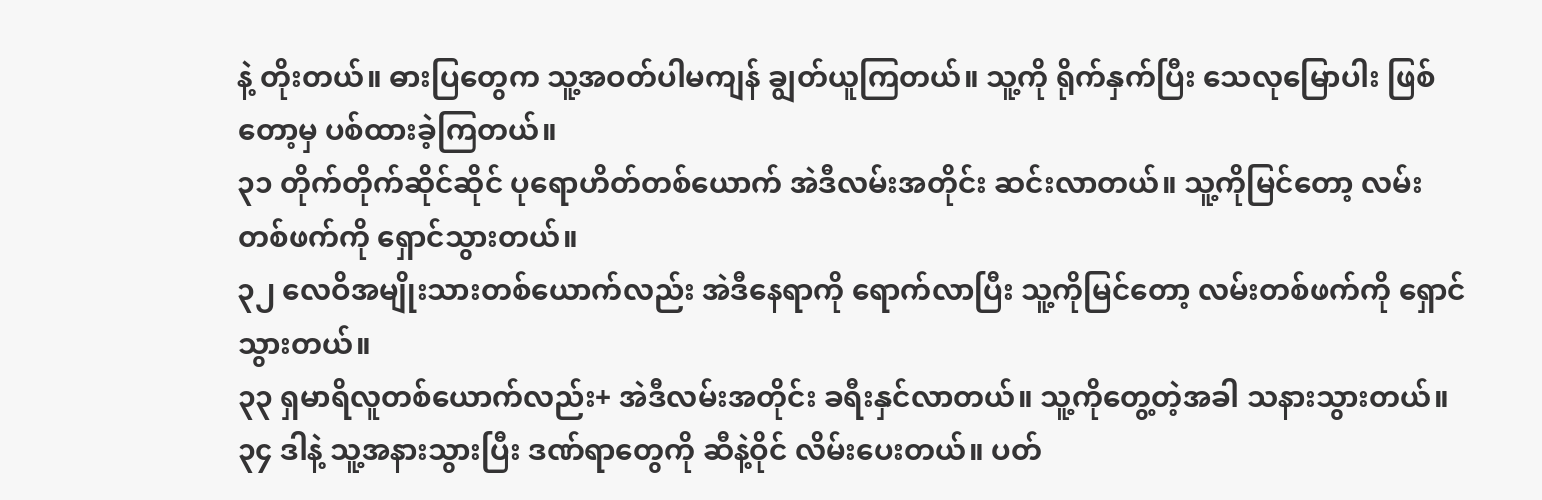နဲ့ တိုးတယ်။ ဓားပြတွေက သူ့အဝတ်ပါမကျန် ချွတ်ယူကြတယ်။ သူ့ကို ရိုက်နှက်ပြီး သေလုမြောပါး ဖြစ်တော့မှ ပစ်ထားခဲ့ကြတယ်။
၃၁ တိုက်တိုက်ဆိုင်ဆိုင် ပုရောဟိတ်တစ်ယောက် အဲဒီလမ်းအတိုင်း ဆင်းလာတယ်။ သူ့ကိုမြင်တော့ လမ်းတစ်ဖက်ကို ရှောင်သွားတယ်။
၃၂ လေဝိအမျိုးသားတစ်ယောက်လည်း အဲဒီနေရာကို ရောက်လာပြီး သူ့ကိုမြင်တော့ လမ်းတစ်ဖက်ကို ရှောင်သွားတယ်။
၃၃ ရှမာရိလူတစ်ယောက်လည်း+ အဲဒီလမ်းအတိုင်း ခရီးနှင်လာတယ်။ သူ့ကိုတွေ့တဲ့အခါ သနားသွားတယ်။
၃၄ ဒါနဲ့ သူ့အနားသွားပြီး ဒဏ်ရာတွေကို ဆီနဲ့ဝိုင် လိမ်းပေးတယ်။ ပတ်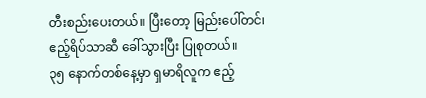တီးစည်းပေးတယ်။ ပြီးတော့ မြည်းပေါ်တင်၊ ဧည့်ရိပ်သာဆီ ခေါ်သွားပြီး ပြုစုတယ်။
၃၅ နောက်တစ်နေ့မှာ ရှမာရိလူက ဧည့်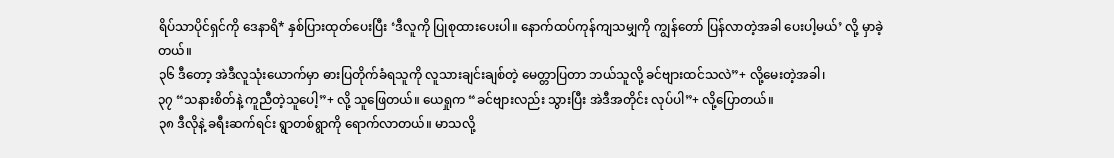ရိပ်သာပိုင်ရှင်ကို ဒေနာရိ* နှစ်ပြားထုတ်ပေးပြီး ‘ဒီလူကို ပြုစုထားပေးပါ။ နောက်ထပ်ကုန်ကျသမျှကို ကျွန်တော် ပြန်လာတဲ့အခါ ပေးပါ့မယ်’ လို့ မှာခဲ့တယ်။
၃၆ ဒီတော့ အဲဒီလူသုံးယောက်မှာ ဓားပြတိုက်ခံရသူကို လူသားချင်းချစ်တဲ့ မေတ္တာပြတာ ဘယ်သူလို့ ခင်ဗျားထင်သလဲ”+ လို့မေးတဲ့အခါ၊
၃၇ “သနားစိတ်နဲ့ ကူညီတဲ့သူပေါ့”+ လို့ သူဖြေတယ်။ ယေရှုက “ခင်ဗျားလည်း သွားပြီး အဲဒီအတိုင်း လုပ်ပါ”+ လို့ပြောတယ်။
၃၈ ဒီလိုနဲ့ ခရီးဆက်ရင်း ရွာတစ်ရွာကို ရောက်လာတယ်။ မာသလို့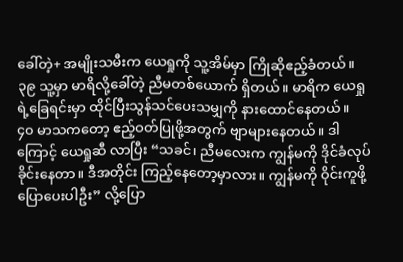ခေါ်တဲ့+ အမျိုးသမီးက ယေရှုကို သူ့အိမ်မှာ ကြိုဆိုဧည့်ခံတယ်။
၃၉ သူ့မှာ မာရိလို့ခေါ်တဲ့ ညီမတစ်ယောက် ရှိတယ်။ မာရိက ယေရှုရဲ့ခြေရင်းမှာ ထိုင်ပြီးသွန်သင်ပေးသမျှကို နားထောင်နေတယ်။
၄၀ မာသကတော့ ဧည့်ဝတ်ပြုဖို့အတွက် ဗျာများနေတယ်။ ဒါကြောင့် ယေရှုဆီ လာပြီး “သခင်၊ ညီမလေးက ကျွန်မကို ဒိုင်ခံလုပ်ခိုင်းနေတာ။ ဒီအတိုင်း ကြည့်နေတော့မှာလား။ ကျွန်မကို ဝိုင်းကူဖို့ ပြောပေးပါဦး” လို့ပြော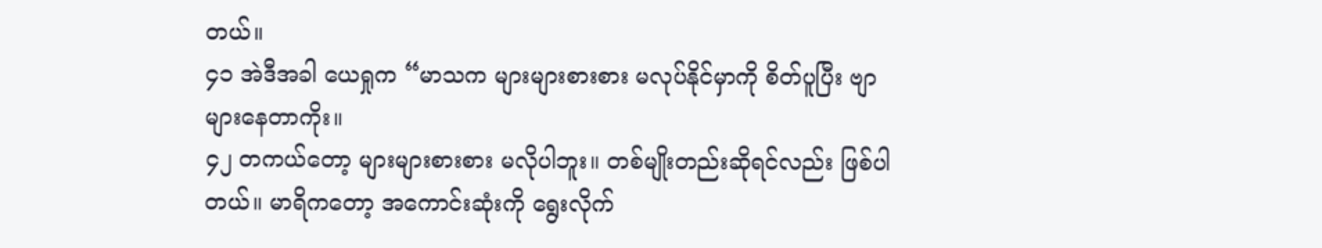တယ်။
၄၁ အဲဒီအခါ ယေရှုက “မာသက များများစားစား မလုပ်နိုင်မှာကို စိတ်ပူပြီး ဗျာများနေတာကိုး။
၄၂ တကယ်တော့ များများစားစား မလိုပါဘူး။ တစ်မျိုးတည်းဆိုရင်လည်း ဖြစ်ပါတယ်။ မာရိကတော့ အကောင်းဆုံးကို ရွေးလိုက်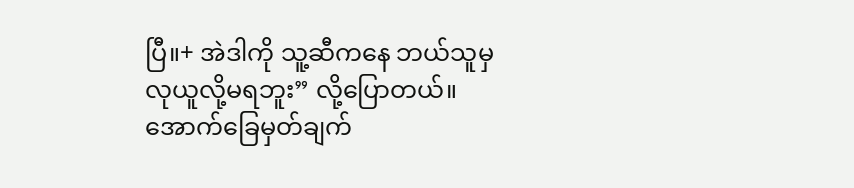ပြီ။+ အဲဒါကို သူ့ဆီကနေ ဘယ်သူမှ လုယူလို့မရဘူး” လို့ပြောတယ်။
အောက်ခြေမှတ်ချက်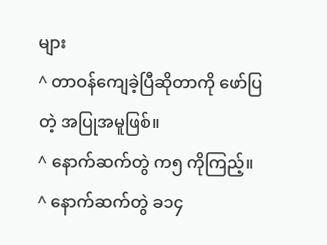များ
^ တာဝန်ကျေခဲ့ပြီဆိုတာကို ဖော်ပြတဲ့ အပြုအမူဖြစ်။
^ နောက်ဆက်တွဲ က၅ ကိုကြည့်။
^ နောက်ဆက်တွဲ ခ၁၄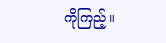ကိုကြည့်။